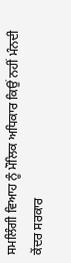ਸਮਲਿੰਗੀ ਵਿਆਹ ਨੂੰ ਮੌਲਿਕ ਅਧਿਕਾਰ ਕਿਉਂ ਨਹੀਂ ਮੰਨਦੀ ਕੇਂਦਰ ਸਰਕਾਰ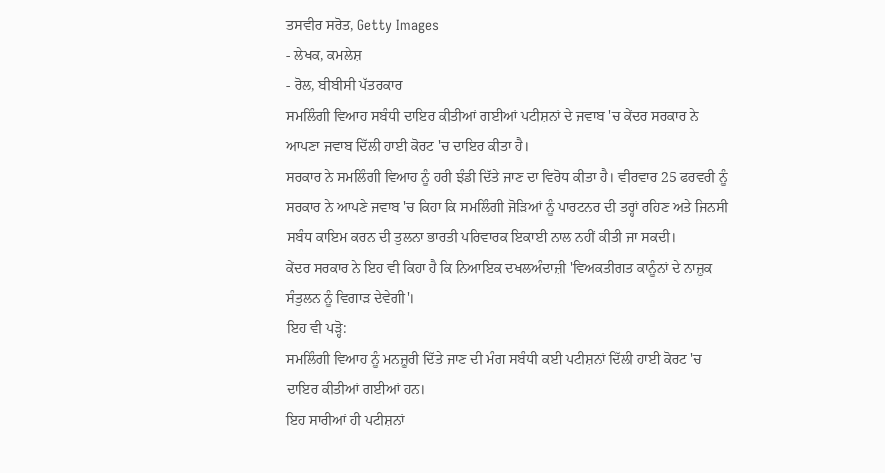ਤਸਵੀਰ ਸਰੋਤ, Getty Images
- ਲੇਖਕ, ਕਮਲੇਸ਼
- ਰੋਲ, ਬੀਬੀਸੀ ਪੱਤਰਕਾਰ
ਸਮਲਿੰਗੀ ਵਿਆਹ ਸਬੰਧੀ ਦਾਇਰ ਕੀਤੀਆਂ ਗਈਆਂ ਪਟੀਸ਼ਨਾਂ ਦੇ ਜਵਾਬ 'ਚ ਕੇਂਦਰ ਸਰਕਾਰ ਨੇ ਆਪਣਾ ਜਵਾਬ ਦਿੱਲੀ ਹਾਈ ਕੋਰਟ 'ਚ ਦਾਇਰ ਕੀਤਾ ਹੈ।
ਸਰਕਾਰ ਨੇ ਸਮਲਿੰਗੀ ਵਿਆਹ ਨੂੰ ਹਰੀ ਝੰਡੀ ਦਿੱਤੇ ਜਾਣ ਦਾ ਵਿਰੋਧ ਕੀਤਾ ਹੈ। ਵੀਰਵਾਰ 25 ਫਰਵਰੀ ਨੂੰ ਸਰਕਾਰ ਨੇ ਆਪਣੇ ਜਵਾਬ 'ਚ ਕਿਹਾ ਕਿ ਸਮਲਿੰਗੀ ਜੋੜਿਆਂ ਨੂੰ ਪਾਰਟਨਰ ਦੀ ਤਰ੍ਹਾਂ ਰਹਿਣ ਅਤੇ ਜਿਨਸੀ ਸਬੰਧ ਕਾਇਮ ਕਰਨ ਦੀ ਤੁਲਨਾ ਭਾਰਤੀ ਪਰਿਵਾਰਕ ਇਕਾਈ ਨਾਲ ਨਹੀਂ ਕੀਤੀ ਜਾ ਸਕਦੀ।
ਕੇਂਦਰ ਸਰਕਾਰ ਨੇ ਇਹ ਵੀ ਕਿਹਾ ਹੈ ਕਿ ਨਿਆਇਕ ਦਖਲਅੰਦਾਜ਼ੀ 'ਵਿਅਕਤੀਗਤ ਕਾਨੂੰਨਾਂ ਦੇ ਨਾਜ਼ੁਕ ਸੰਤੁਲਨ ਨੂੰ ਵਿਗਾੜ ਦੇਵੇਗੀ'।
ਇਹ ਵੀ ਪੜ੍ਹੋ:
ਸਮਲਿੰਗੀ ਵਿਆਹ ਨੂੰ ਮਨਜ਼ੂਰੀ ਦਿੱਤੇ ਜਾਣ ਦੀ ਮੰਗ ਸਬੰਧੀ ਕਈ ਪਟੀਸ਼ਨਾਂ ਦਿੱਲੀ ਹਾਈ ਕੋਰਟ 'ਚ ਦਾਇਰ ਕੀਤੀਆਂ ਗਈਆਂ ਹਨ।
ਇਹ ਸਾਰੀਆਂ ਹੀ ਪਟੀਸ਼ਨਾਂ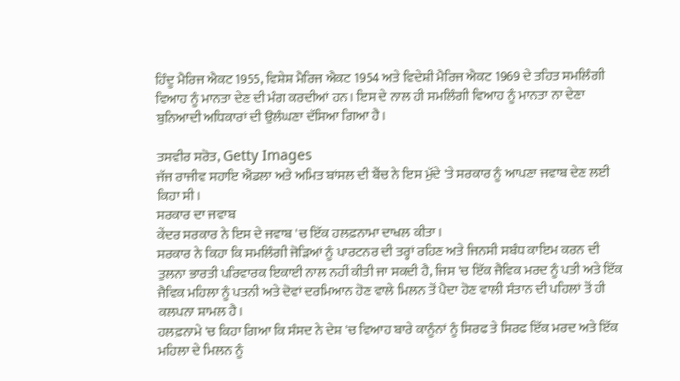ਹਿੰਦੂ ਮੈਰਿਜ ਐਕਟ 1955, ਵਿਸ਼ੇਸ਼ ਮੈਰਿਜ ਐਕਟ 1954 ਅਤੇ ਵਿਦੇਸ਼ੀ ਮੈਰਿਜ ਐਕਟ 1969 ਦੇ ਤਹਿਤ ਸਮਲਿੰਗੀ ਵਿਆਹ ਨੂੰ ਮਾਨਤਾ ਦੇਣ ਦੀ ਮੰਗ ਕਰਦੀਆਂ ਹਨ। ਇਸ ਦੇ ਨਾਲ ਹੀ ਸਮਲਿੰਗੀ ਵਿਆਹ ਨੂੰ ਮਾਨਤਾ ਨਾ ਦੇਣਾ ਬੁਨਿਆਦੀ ਅਧਿਕਾਰਾਂ ਦੀ ਉਲੰਘਣਾ ਦੱਸਿਆ ਗਿਆ ਹੈ।

ਤਸਵੀਰ ਸਰੋਤ, Getty Images
ਜੱਜ ਰਾਜੀਵ ਸਹਾਇ ਐਂਡਲਾ ਅਤੇ ਅਮਿਤ ਬਾਂਸਲ ਦੀ ਬੈਂਚ ਨੇ ਇਸ ਮੁੱਦੇ 'ਤੇ ਸਰਕਾਰ ਨੂੰ ਆਪਣਾ ਜਵਾਬ ਦੇਣ ਲਈ ਕਿਹਾ ਸੀ।
ਸਰਕਾਰ ਦਾ ਜਵਾਬ
ਕੇਂਦਰ ਸਰਕਾਰ ਨੇ ਇਸ ਦੇ ਜਵਾਬ 'ਚ ਇੱਕ ਹਲਫ਼ਨਾਮਾ ਦਾਖਲ ਕੀਤਾ।
ਸਰਕਾਰ ਨੇ ਕਿਹਾ ਕਿ ਸਮਲਿੰਗੀ ਜੋੜਿਆਂ ਨੂੰ ਪਾਰਟਨਰ ਦੀ ਤਰ੍ਹਾਂ ਰਹਿਣ ਅਤੇ ਜਿਨਸੀ ਸਬੰਧ ਕਾਇਮ ਕਰਨ ਦੀ ਤੁਲਨਾ ਭਾਰਤੀ ਪਰਿਵਾਰਕ ਇਕਾਈ ਨਾਲ ਨਹੀਂ ਕੀਤੀ ਜਾ ਸਕਦੀ ਹੈ, ਜਿਸ 'ਚ ਇੱਕ ਜੈਵਿਕ ਮਰਦ ਨੂੰ ਪਤੀ ਅਤੇ ਇੱਕ ਜੈਵਿਕ ਮਹਿਲਾ ਨੂੰ ਪਤਨੀ ਅਤੇ ਦੋਵਾਂ ਦਰਮਿਆਨ ਹੋਣ ਵਾਲੇ ਮਿਲਨ ਤੋਂ ਪੈਦਾ ਹੋਣ ਵਾਲੀ ਸੰਤਾਨ ਦੀ ਪਹਿਲਾਂ ਤੋਂ ਹੀ ਕਲਪਨਾ ਸ਼ਾਮਲ ਹੈ।
ਹਲਫ਼ਨਾਮੇ 'ਚ ਕਿਹਾ ਗਿਆ ਕਿ ਸੰਸਦ ਨੇ ਦੇਸ਼ 'ਚ ਵਿਆਹ ਬਾਰੇ ਕਾਨੂੰਨਾਂ ਨੂੰ ਸਿਰਫ ਤੇ ਸਿਰਫ ਇੱਕ ਮਰਦ ਅਤੇ ਇੱਕ ਮਹਿਲਾ ਦੇ ਮਿਲਨ ਨੂੰ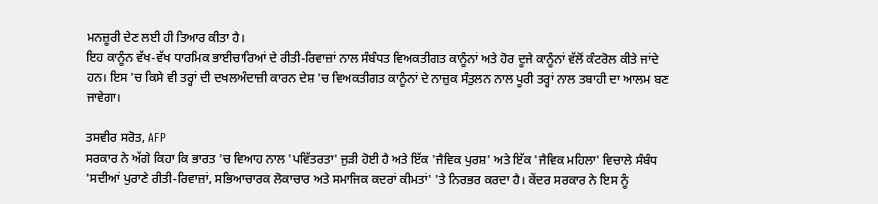ਮਨਜ਼ੂਰੀ ਦੇਣ ਲਈ ਹੀ ਤਿਆਰ ਕੀਤਾ ਹੈ।
ਇਹ ਕਾਨੂੰਨ ਵੱਖ-ਵੱਖ ਧਾਰਮਿਕ ਭਾਈਚਾਰਿਆਂ ਦੇ ਰੀਤੀ-ਰਿਵਾਜ਼ਾਂ ਨਾਲ ਸੰਬੰਧਤ ਵਿਅਕਤੀਗਤ ਕਾਨੂੰਨਾਂ ਅਤੇ ਹੋਰ ਦੂਜੇ ਕਾਨੂੰਨਾਂ ਵੱਲੋਂ ਕੰਟਰੋਲ ਕੀਤੇ ਜਾਂਦੇ ਹਨ। ਇਸ 'ਚ ਕਿਸੇ ਵੀ ਤਰ੍ਹਾਂ ਦੀ ਦਖਲਅੰਦਾਜ਼ੀ ਕਾਰਨ ਦੇਸ਼ 'ਚ ਵਿਅਕਤੀਗਤ ਕਾਨੂੰਨਾਂ ਦੇ ਨਾਜ਼ੁਕ ਸੰਤੁਲਨ ਨਾਲ ਪੂਰੀ ਤਰ੍ਹਾਂ ਨਾਲ ਤਬਾਹੀ ਦਾ ਆਲਮ ਬਣ ਜਾਵੇਗਾ।

ਤਸਵੀਰ ਸਰੋਤ, AFP
ਸਰਕਾਰ ਨੇ ਅੱਗੇ ਕਿਹਾ ਕਿ ਭਾਰਤ 'ਚ ਵਿਆਹ ਨਾਲ 'ਪਵਿੱਤਰਤਾ' ਜੁੜੀ ਹੋਈ ਹੈ ਅਤੇ ਇੱਕ 'ਜੈਵਿਕ ਪੁਰਸ਼' ਅਤੇ ਇੱਕ 'ਜੈਵਿਕ ਮਹਿਲਾ' ਵਿਚਾਲੇ ਸੰਬੰਧ 'ਸਦੀਆਂ ਪੁਰਾਣੇ ਰੀਤੀ-ਰਿਵਾਜ਼ਾਂ, ਸਭਿਆਚਾਰਕ ਲੋਕਾਚਾਰ ਅਤੇ ਸਮਾਜਿਕ ਕਦਰਾਂ ਕੀਮਤਾਂ' 'ਤੇ ਨਿਰਭਰ ਕਰਦਾ ਹੈ। ਕੇਂਦਰ ਸਰਕਾਰ ਨੇ ਇਸ ਨੂੰ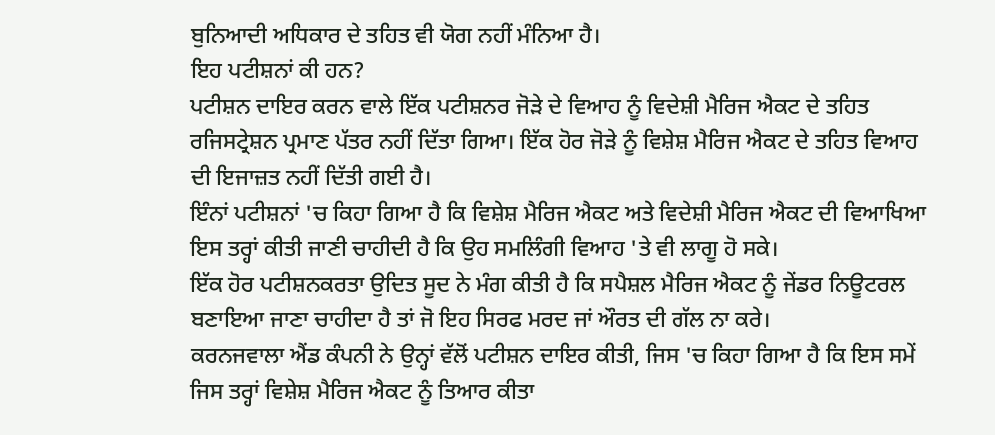ਬੁਨਿਆਦੀ ਅਧਿਕਾਰ ਦੇ ਤਹਿਤ ਵੀ ਯੋਗ ਨਹੀਂ ਮੰਨਿਆ ਹੈ।
ਇਹ ਪਟੀਸ਼ਨਾਂ ਕੀ ਹਨ?
ਪਟੀਸ਼ਨ ਦਾਇਰ ਕਰਨ ਵਾਲੇ ਇੱਕ ਪਟੀਸ਼ਨਰ ਜੋੜੇ ਦੇ ਵਿਆਹ ਨੂੰ ਵਿਦੇਸ਼ੀ ਮੈਰਿਜ ਐਕਟ ਦੇ ਤਹਿਤ ਰਜਿਸਟ੍ਰੇਸ਼ਨ ਪ੍ਰਮਾਣ ਪੱਤਰ ਨਹੀਂ ਦਿੱਤਾ ਗਿਆ। ਇੱਕ ਹੋਰ ਜੋੜੇ ਨੂੰ ਵਿਸ਼ੇਸ਼ ਮੈਰਿਜ ਐਕਟ ਦੇ ਤਹਿਤ ਵਿਆਹ ਦੀ ਇਜਾਜ਼ਤ ਨਹੀਂ ਦਿੱਤੀ ਗਈ ਹੈ।
ਇੰਨਾਂ ਪਟੀਸ਼ਨਾਂ 'ਚ ਕਿਹਾ ਗਿਆ ਹੈ ਕਿ ਵਿਸ਼ੇਸ਼ ਮੈਰਿਜ ਐਕਟ ਅਤੇ ਵਿਦੇਸ਼ੀ ਮੈਰਿਜ ਐਕਟ ਦੀ ਵਿਆਖਿਆ ਇਸ ਤਰ੍ਹਾਂ ਕੀਤੀ ਜਾਣੀ ਚਾਹੀਦੀ ਹੈ ਕਿ ਉਹ ਸਮਲਿੰਗੀ ਵਿਆਹ 'ਤੇ ਵੀ ਲਾਗੂ ਹੋ ਸਕੇ।
ਇੱਕ ਹੋਰ ਪਟੀਸ਼ਨਕਰਤਾ ਉਦਿਤ ਸੂਦ ਨੇ ਮੰਗ ਕੀਤੀ ਹੈ ਕਿ ਸਪੈਸ਼ਲ ਮੈਰਿਜ ਐਕਟ ਨੂੰ ਜੇਂਡਰ ਨਿਊਟਰਲ ਬਣਾਇਆ ਜਾਣਾ ਚਾਹੀਦਾ ਹੈ ਤਾਂ ਜੋ ਇਹ ਸਿਰਫ ਮਰਦ ਜਾਂ ਔਰਤ ਦੀ ਗੱਲ ਨਾ ਕਰੇ।
ਕਰਨਜਵਾਲਾ ਐਂਡ ਕੰਪਨੀ ਨੇ ਉਨ੍ਹਾਂ ਵੱਲੋਂ ਪਟੀਸ਼ਨ ਦਾਇਰ ਕੀਤੀ, ਜਿਸ 'ਚ ਕਿਹਾ ਗਿਆ ਹੈ ਕਿ ਇਸ ਸਮੇਂ ਜਿਸ ਤਰ੍ਹਾਂ ਵਿਸ਼ੇਸ਼ ਮੈਰਿਜ ਐਕਟ ਨੂੰ ਤਿਆਰ ਕੀਤਾ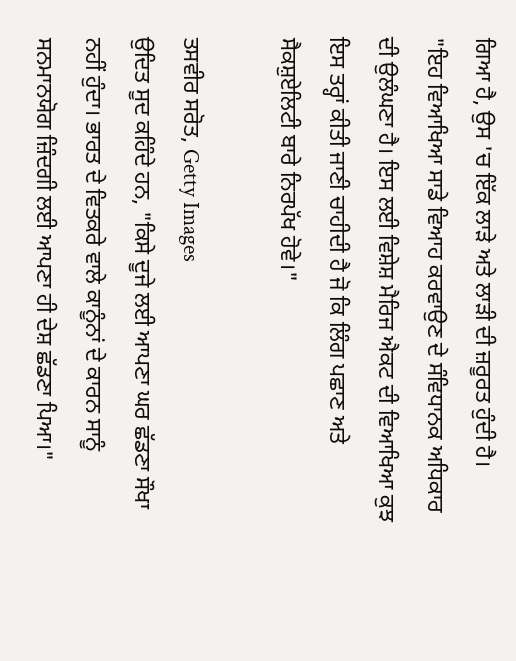ਗਿਆ ਹੈ, ਉਸ 'ਚ ਇੱਕ ਲਾੜੇ ਅਤੇ ਲਾੜੀ ਦੀ ਜ਼ਰੂਰਤ ਹੁੰਦੀ ਹੈ।
"ਇਹ ਵਿਆਖਿਆ ਸਾਡੇ ਵਿਆਹ ਕਰਵਾਉਣ ਦੇ ਸੰਵਿਧਾਨਕ ਅਧਿਕਾਰ ਦੀ ਉਲੰਘਣਾ ਹੈ। ਇਸ ਲਈ ਵਿਸ਼ੇਸ਼ ਮੈਰਿਜ ਐਕਟ ਦੀ ਵਿਆਖਿਆ ਕੁਝ ਇਸ ਤਰ੍ਹਾਂ ਕੀਤੀ ਜਾਣੀ ਚਾਹੀਦੀ ਹੈ ਜੋ ਕਿ ਲਿੰਗ ਪਛਾਣ ਅਤੇ ਸੈਕਸ਼ੁਏਲਿਟੀ ਬਾਰੇ ਨਿਰਪੱਖ ਹੋਵੇ।"

ਤਸਵੀਰ ਸਰੋਤ, Getty Images
ਉਦਿਤ ਸੂਦ ਕਹਿੰਦੇ ਹਨ, "ਕਿਸੇ ਦੂਜੇ ਲਈ ਆਪਣਾ ਘਰ ਛੱਡਣਾ ਸੌਖਾ ਨਹੀਂ ਹੁੰਦਾ। ਭਾਰਤ ਦੇ ਵਿਤਕਰੇ ਵਾਲੇ ਕਾਨੂੰਨਾਂ ਦੇ ਕਾਰਨ ਸਾਨੂੰ ਸਨਮਾਨਯੋਗ ਜ਼ਿੰਦਗੀ ਲਈ ਆਪਣਾ ਹੀ ਦੇਸ਼ ਛੱਡਣਾ ਪਿਆ।"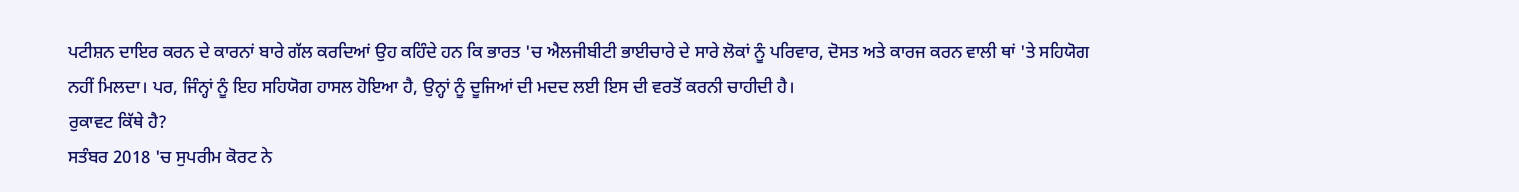ਪਟੀਸ਼ਨ ਦਾਇਰ ਕਰਨ ਦੇ ਕਾਰਨਾਂ ਬਾਰੇ ਗੱਲ ਕਰਦਿਆਂ ਉਹ ਕਹਿੰਦੇ ਹਨ ਕਿ ਭਾਰਤ 'ਚ ਐਲਜੀਬੀਟੀ ਭਾਈਚਾਰੇ ਦੇ ਸਾਰੇ ਲੋਕਾਂ ਨੂੰ ਪਰਿਵਾਰ, ਦੋਸਤ ਅਤੇ ਕਾਰਜ ਕਰਨ ਵਾਲੀ ਥਾਂ 'ਤੇ ਸਹਿਯੋਗ ਨਹੀਂ ਮਿਲਦਾ। ਪਰ, ਜਿੰਨ੍ਹਾਂ ਨੂੰ ਇਹ ਸਹਿਯੋਗ ਹਾਸਲ ਹੋਇਆ ਹੈ, ਉਨ੍ਹਾਂ ਨੂੰ ਦੂਜਿਆਂ ਦੀ ਮਦਦ ਲਈ ਇਸ ਦੀ ਵਰਤੋਂ ਕਰਨੀ ਚਾਹੀਦੀ ਹੈ।
ਰੁਕਾਵਟ ਕਿੱਥੇ ਹੈ?
ਸਤੰਬਰ 2018 'ਚ ਸੁਪਰੀਮ ਕੋਰਟ ਨੇ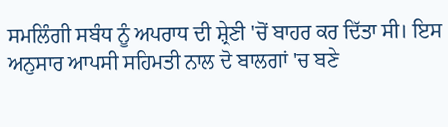ਸਮਲਿੰਗੀ ਸਬੰਧ ਨੂੰ ਅਪਰਾਧ ਦੀ ਸ਼੍ਰੇਣੀ 'ਚੋਂ ਬਾਹਰ ਕਰ ਦਿੱਤਾ ਸੀ। ਇਸ ਅਨੁਸਾਰ ਆਪਸੀ ਸਹਿਮਤੀ ਨਾਲ ਦੋ ਬਾਲਗਾਂ 'ਚ ਬਣੇ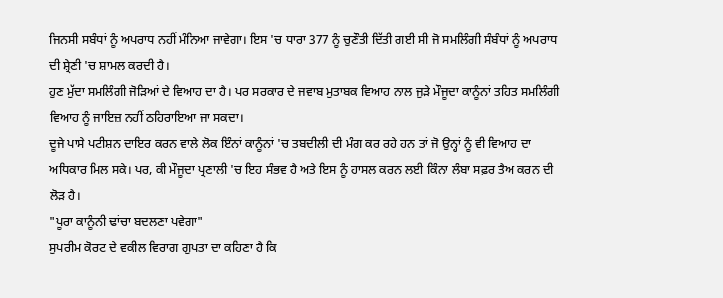ਜਿਨਸੀ ਸਬੰਧਾਂ ਨੂੰ ਅਪਰਾਧ ਨਹੀਂ ਮੰਨਿਆ ਜਾਵੇਗਾ। ਇਸ 'ਚ ਧਾਰਾ 377 ਨੂੰ ਚੁਣੌਤੀ ਦਿੱਤੀ ਗਈ ਸੀ ਜੋ ਸਮਲਿੰਗੀ ਸੰਬੰਧਾਂ ਨੂੰ ਅਪਰਾਧ ਦੀ ਸ਼੍ਰੇਣੀ 'ਚ ਸ਼ਾਮਲ ਕਰਦੀ ਹੈ।
ਹੁਣ ਮੁੱਦਾ ਸਮਲਿੰਗੀ ਜੋੜਿਆਂ ਦੇ ਵਿਆਹ ਦਾ ਹੈ। ਪਰ ਸਰਕਾਰ ਦੇ ਜਵਾਬ ਮੁਤਾਬਕ ਵਿਆਹ ਨਾਲ ਜੁੜੇ ਮੌਜੂਦਾ ਕਾਨੂੰਨਾਂ ਤਹਿਤ ਸਮਲਿੰਗੀ ਵਿਆਹ ਨੂੰ ਜਾਇਜ਼ ਨਹੀਂ ਠਹਿਰਾਇਆ ਜਾ ਸਕਦਾ।
ਦੂਜੇ ਪਾਸੇ ਪਟੀਸ਼ਨ ਦਾਇਰ ਕਰਨ ਵਾਲੇ ਲੋਕ ਇੰਨਾਂ ਕਾਨੂੰਨਾਂ 'ਚ ਤਬਦੀਲੀ ਦੀ ਮੰਗ ਕਰ ਰਹੇ ਹਨ ਤਾਂ ਜੋ ਉਨ੍ਹਾਂ ਨੂੰ ਵੀ ਵਿਆਹ ਦਾ ਅਧਿਕਾਰ ਮਿਲ ਸਕੇ। ਪਰ, ਕੀ ਮੌਜੂਦਾ ਪ੍ਰਣਾਲੀ 'ਚ ਇਹ ਸੰਭਵ ਹੈ ਅਤੇ ਇਸ ਨੂੰ ਹਾਸਲ ਕਰਨ ਲਈ ਕਿੰਨਾ ਲੰਬਾ ਸਫ਼ਰ ਤੈਅ ਕਰਨ ਦੀ ਲੋੜ ਹੈ।
"ਪੂਰਾ ਕਾਨੂੰਨੀ ਢਾਂਚਾ ਬਦਲਣਾ ਪਵੇਗਾ"
ਸੁਪਰੀਮ ਕੋਰਟ ਦੇ ਵਕੀਲ ਵਿਰਾਗ ਗੁਪਤਾ ਦਾ ਕਹਿਣਾ ਹੈ ਕਿ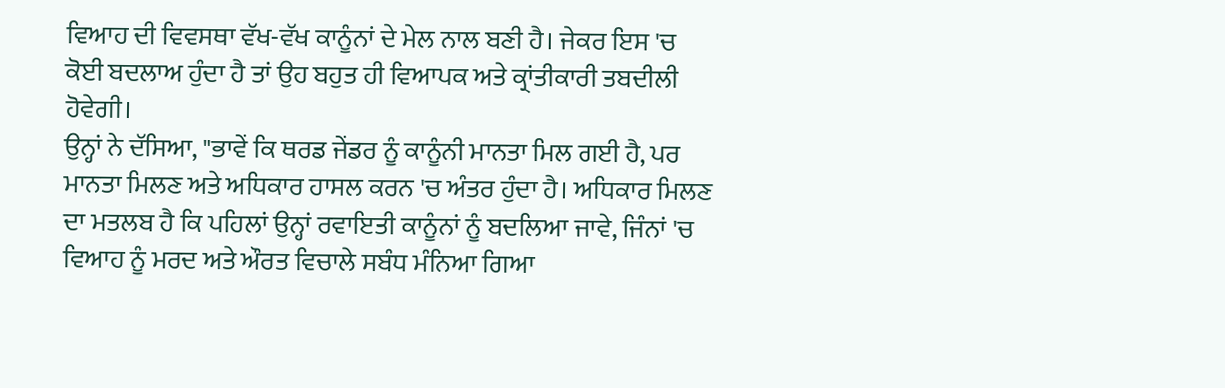ਵਿਆਹ ਦੀ ਵਿਵਸਥਾ ਵੱਖ-ਵੱਖ ਕਾਨੂੰਨਾਂ ਦੇ ਮੇਲ ਨਾਲ ਬਣੀ ਹੈ। ਜੇਕਰ ਇਸ 'ਚ ਕੋਈ ਬਦਲਾਅ ਹੁੰਦਾ ਹੈ ਤਾਂ ਉਹ ਬਹੁਤ ਹੀ ਵਿਆਪਕ ਅਤੇ ਕ੍ਰਾਂਤੀਕਾਰੀ ਤਬਦੀਲੀ ਹੋਵੇਗੀ।
ਉਨ੍ਹਾਂ ਨੇ ਦੱਸਿਆ, "ਭਾਵੇਂ ਕਿ ਥਰਡ ਜੇਂਡਰ ਨੂੰ ਕਾਨੂੰਨੀ ਮਾਨਤਾ ਮਿਲ ਗਈ ਹੈ, ਪਰ ਮਾਨਤਾ ਮਿਲਣ ਅਤੇ ਅਧਿਕਾਰ ਹਾਸਲ ਕਰਨ 'ਚ ਅੰਤਰ ਹੁੰਦਾ ਹੈ। ਅਧਿਕਾਰ ਮਿਲਣ ਦਾ ਮਤਲਬ ਹੈ ਕਿ ਪਹਿਲਾਂ ਉਨ੍ਹਾਂ ਰਵਾਇਤੀ ਕਾਨੂੰਨਾਂ ਨੂੰ ਬਦਲਿਆ ਜਾਵੇ, ਜਿੰਨਾਂ 'ਚ ਵਿਆਹ ਨੂੰ ਮਰਦ ਅਤੇ ਔਰਤ ਵਿਚਾਲੇ ਸਬੰਧ ਮੰਨਿਆ ਗਿਆ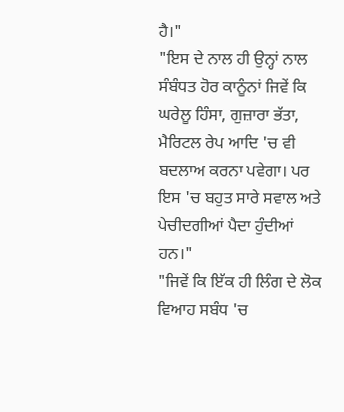ਹੈ।"
"ਇਸ ਦੇ ਨਾਲ ਹੀ ਉਨ੍ਹਾਂ ਨਾਲ ਸੰਬੰਧਤ ਹੋਰ ਕਾਨੂੰਨਾਂ ਜਿਵੇਂ ਕਿ ਘਰੇਲੂ ਹਿੰਸਾ, ਗੁਜ਼ਾਰਾ ਭੱਤਾ, ਮੈਰਿਟਲ ਰੇਪ ਆਦਿ 'ਚ ਵੀ ਬਦਲਾਅ ਕਰਨਾ ਪਵੇਗਾ। ਪਰ ਇਸ 'ਚ ਬਹੁਤ ਸਾਰੇ ਸਵਾਲ ਅਤੇ ਪੇਚੀਦਗੀਆਂ ਪੈਦਾ ਹੁੰਦੀਆਂ ਹਨ।"
"ਜਿਵੇਂ ਕਿ ਇੱਕ ਹੀ ਲਿੰਗ ਦੇ ਲੋਕ ਵਿਆਹ ਸਬੰਧ 'ਚ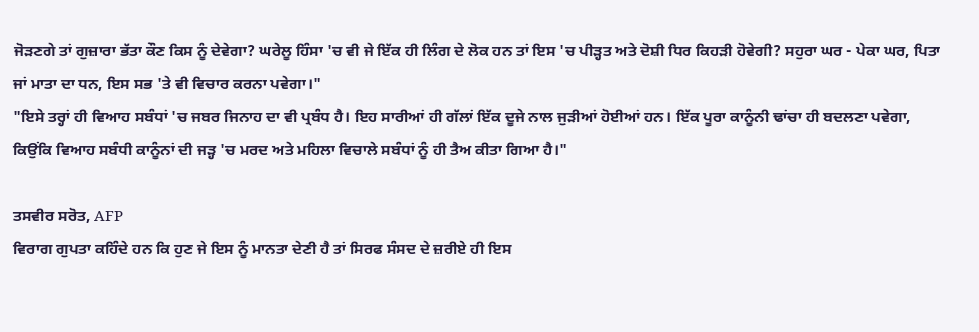ਜੋੜਣਗੇ ਤਾਂ ਗੁਜ਼ਾਰਾ ਭੱਤਾ ਕੌਣ ਕਿਸ ਨੂੰ ਦੇਵੇਗਾ? ਘਰੇਲੂ ਹਿੰਸਾ 'ਚ ਵੀ ਜੇ ਇੱਕ ਹੀ ਲਿੰਗ ਦੇ ਲੋਕ ਹਨ ਤਾਂ ਇਸ 'ਚ ਪੀੜ੍ਹਤ ਅਤੇ ਦੋਸ਼ੀ ਧਿਰ ਕਿਹੜੀ ਹੋਵੇਗੀ? ਸਹੁਰਾ ਘਰ - ਪੇਕਾ ਘਰ, ਪਿਤਾ ਜਾਂ ਮਾਤਾ ਦਾ ਧਨ, ਇਸ ਸਭ 'ਤੇ ਵੀ ਵਿਚਾਰ ਕਰਨਾ ਪਵੇਗਾ।"
"ਇਸੇ ਤਰ੍ਹਾਂ ਹੀ ਵਿਆਹ ਸਬੰਧਾਂ 'ਚ ਜਬਰ ਜਿਨਾਹ ਦਾ ਵੀ ਪ੍ਰਬੰਧ ਹੈ। ਇਹ ਸਾਰੀਆਂ ਹੀ ਗੱਲਾਂ ਇੱਕ ਦੂਜੇ ਨਾਲ ਜੁੜੀਆਂ ਹੋਈਆਂ ਹਨ। ਇੱਕ ਪੂਰਾ ਕਾਨੂੰਨੀ ਢਾਂਚਾ ਹੀ ਬਦਲਣਾ ਪਵੇਗਾ, ਕਿਉਂਕਿ ਵਿਆਹ ਸਬੰਧੀ ਕਾਨੂੰਨਾਂ ਦੀ ਜੜ੍ਹ 'ਚ ਮਰਦ ਅਤੇ ਮਹਿਲਾ ਵਿਚਾਲੇ ਸਬੰਧਾਂ ਨੂੰ ਹੀ ਤੈਅ ਕੀਤਾ ਗਿਆ ਹੈ।"

ਤਸਵੀਰ ਸਰੋਤ, AFP
ਵਿਰਾਗ ਗੁਪਤਾ ਕਹਿੰਦੇ ਹਨ ਕਿ ਹੁਣ ਜੇ ਇਸ ਨੂੰ ਮਾਨਤਾ ਦੇਣੀ ਹੈ ਤਾਂ ਸਿਰਫ ਸੰਸਦ ਦੇ ਜ਼ਰੀਏ ਹੀ ਇਸ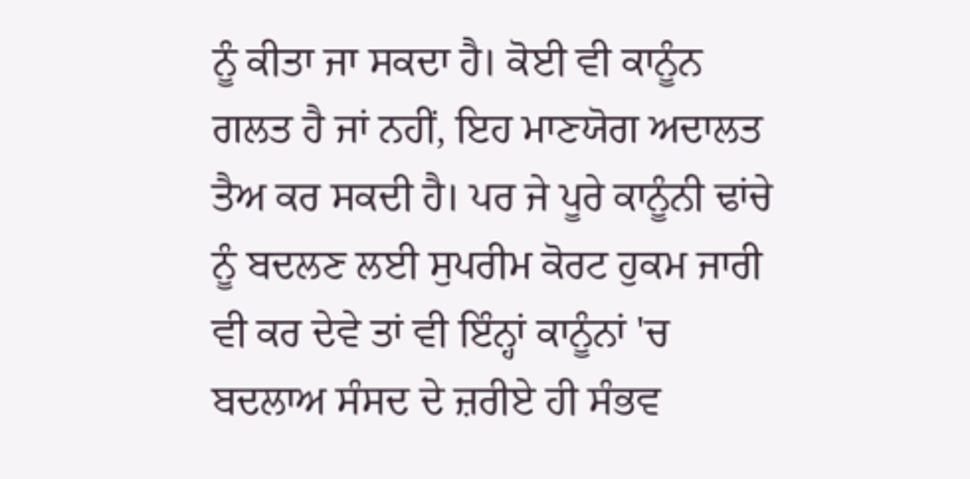ਨੂੰ ਕੀਤਾ ਜਾ ਸਕਦਾ ਹੈ। ਕੋਈ ਵੀ ਕਾਨੂੰਨ ਗਲਤ ਹੈ ਜਾਂ ਨਹੀਂ, ਇਹ ਮਾਣਯੋਗ ਅਦਾਲਤ ਤੈਅ ਕਰ ਸਕਦੀ ਹੈ। ਪਰ ਜੇ ਪੂਰੇ ਕਾਨੂੰਨੀ ਢਾਂਚੇ ਨੂੰ ਬਦਲਣ ਲਈ ਸੁਪਰੀਮ ਕੋਰਟ ਹੁਕਮ ਜਾਰੀ ਵੀ ਕਰ ਦੇਵੇ ਤਾਂ ਵੀ ਇੰਨ੍ਹਾਂ ਕਾਨੂੰਨਾਂ 'ਚ ਬਦਲਾਅ ਸੰਸਦ ਦੇ ਜ਼ਰੀਏ ਹੀ ਸੰਭਵ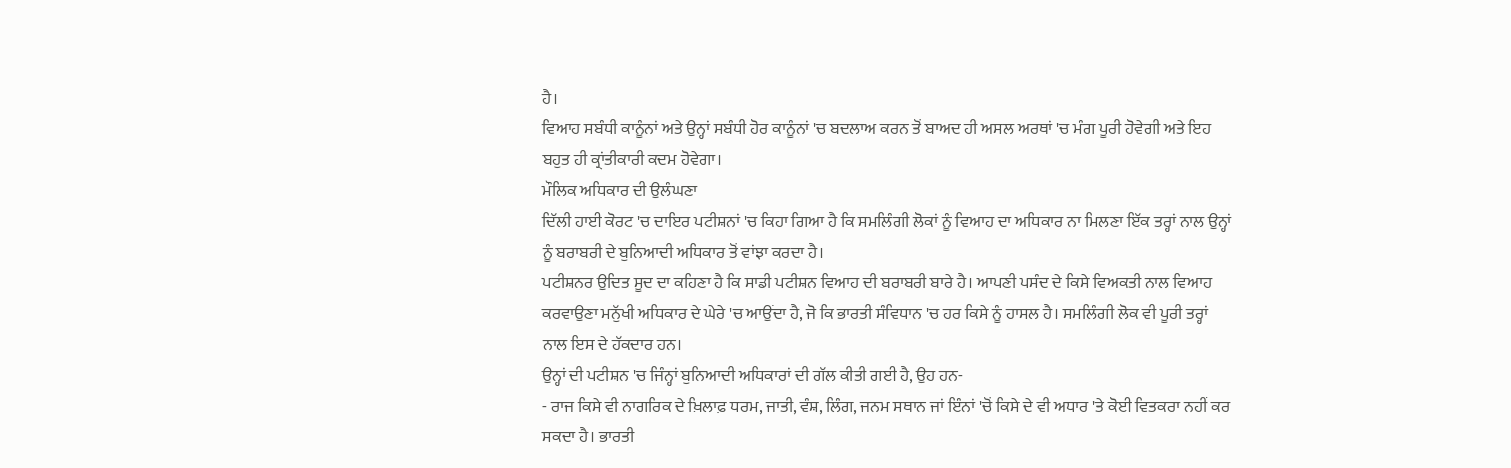ਹੈ।
ਵਿਆਹ ਸਬੰਧੀ ਕਾਨੂੰਨਾਂ ਅਤੇ ਉਨ੍ਹਾਂ ਸਬੰਧੀ ਹੋਰ ਕਾਨੂੰਨਾਂ 'ਚ ਬਦਲਾਅ ਕਰਨ ਤੋਂ ਬਾਅਦ ਹੀ ਅਸਲ ਅਰਥਾਂ 'ਚ ਮੰਗ ਪੂਰੀ ਹੋਵੇਗੀ ਅਤੇ ਇਹ ਬਹੁਤ ਹੀ ਕ੍ਰਾਂਤੀਕਾਰੀ ਕਦਮ ਹੋਵੇਗਾ।
ਮੌਲਿਕ ਅਧਿਕਾਰ ਦੀ ਉਲੰਘਣਾ
ਦਿੱਲੀ ਹਾਈ ਕੋਰਟ 'ਚ ਦਾਇਰ ਪਟੀਸ਼ਨਾਂ 'ਚ ਕਿਹਾ ਗਿਆ ਹੈ ਕਿ ਸਮਲਿੰਗੀ ਲੋਕਾਂ ਨੂੰ ਵਿਆਹ ਦਾ ਅਧਿਕਾਰ ਨਾ ਮਿਲਣਾ ਇੱਕ ਤਰ੍ਹਾਂ ਨਾਲ ਉਨ੍ਹਾਂ ਨੂੰ ਬਰਾਬਰੀ ਦੇ ਬੁਨਿਆਦੀ ਅਧਿਕਾਰ ਤੋਂ ਵਾਂਝਾ ਕਰਦਾ ਹੈ।
ਪਟੀਸ਼ਨਰ ਉਦਿਤ ਸੂਦ ਦਾ ਕਹਿਣਾ ਹੈ ਕਿ ਸਾਡੀ ਪਟੀਸ਼ਨ ਵਿਆਹ ਦੀ ਬਰਾਬਰੀ ਬਾਰੇ ਹੈ। ਆਪਣੀ ਪਸੰਦ ਦੇ ਕਿਸੇ ਵਿਅਕਤੀ ਨਾਲ ਵਿਆਹ ਕਰਵਾਉਣਾ ਮਨੁੱਖੀ ਅਧਿਕਾਰ ਦੇ ਘੇਰੇ 'ਚ ਆਉਂਦਾ ਹੈ, ਜੋ ਕਿ ਭਾਰਤੀ ਸੰਵਿਧਾਨ 'ਚ ਹਰ ਕਿਸੇ ਨੂੰ ਹਾਸਲ ਹੈ। ਸਮਲਿੰਗੀ ਲੋਕ ਵੀ ਪੂਰੀ ਤਰ੍ਹਾਂ ਨਾਲ ਇਸ ਦੇ ਹੱਕਦਾਰ ਹਨ।
ਉਨ੍ਹਾਂ ਦੀ ਪਟੀਸ਼ਨ 'ਚ ਜਿੰਨ੍ਹਾਂ ਬੁਨਿਆਦੀ ਅਧਿਕਾਰਾਂ ਦੀ ਗੱਲ ਕੀਤੀ ਗਈ ਹੈ, ਉਹ ਹਨ-
- ਰਾਜ ਕਿਸੇ ਵੀ ਨਾਗਰਿਕ ਦੇ ਖ਼ਿਲਾਫ਼ ਧਰਮ, ਜਾਤੀ, ਵੰਸ਼, ਲਿੰਗ, ਜਨਮ ਸਥਾਨ ਜਾਂ ਇੰਨਾਂ 'ਚੋਂ ਕਿਸੇ ਦੇ ਵੀ ਅਧਾਰ 'ਤੇ ਕੋਈ ਵਿਤਕਰਾ ਨਹੀਂ ਕਰ ਸਕਦਾ ਹੈ। ਭਾਰਤੀ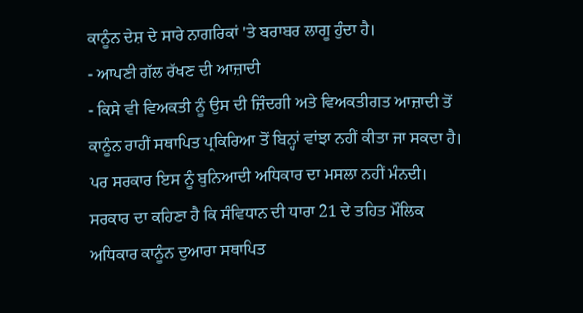ਕਾਨੂੰਨ ਦੇਸ਼ ਦੇ ਸਾਰੇ ਨਾਗਰਿਕਾਂ 'ਤੇ ਬਰਾਬਰ ਲਾਗੂ ਹੁੰਦਾ ਹੈ।
- ਆਪਣੀ ਗੱਲ ਰੱਖਣ ਦੀ ਆਜ਼ਾਦੀ
- ਕਿਸੇ ਵੀ ਵਿਅਕਤੀ ਨੂੰ ਉਸ ਦੀ ਜ਼ਿੰਦਗੀ ਅਤੇ ਵਿਅਕਤੀਗਤ ਆਜ਼ਾਦੀ ਤੋਂ ਕਾਨੂੰਨ ਰਾਹੀਂ ਸਥਾਪਿਤ ਪ੍ਰਕਿਰਿਆ ਤੋਂ ਬਿਨ੍ਹਾਂ ਵਾਂਝਾ ਨਹੀਂ ਕੀਤਾ ਜਾ ਸਕਦਾ ਹੈ।
ਪਰ ਸਰਕਾਰ ਇਸ ਨੂੰ ਬੁਨਿਆਦੀ ਅਧਿਕਾਰ ਦਾ ਮਸਲਾ ਨਹੀਂ ਮੰਨਦੀ।
ਸਰਕਾਰ ਦਾ ਕਹਿਣਾ ਹੈ ਕਿ ਸੰਵਿਧਾਨ ਦੀ ਧਾਰਾ 21 ਦੇ ਤਹਿਤ ਮੌਲਿਕ ਅਧਿਕਾਰ ਕਾਨੂੰਨ ਦੁਆਰਾ ਸਥਾਪਿਤ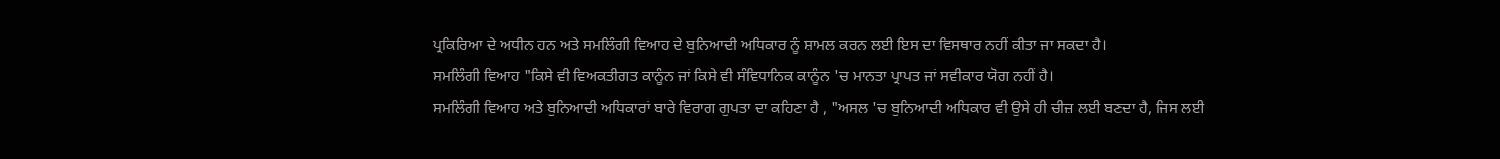ਪ੍ਰਕਿਰਿਆ ਦੇ ਅਧੀਨ ਹਨ ਅਤੇ ਸਮਲਿੰਗੀ ਵਿਆਹ ਦੇ ਬੁਨਿਆਦੀ ਅਧਿਕਾਰ ਨੂੰ ਸ਼ਾਮਲ ਕਰਨ ਲਈ ਇਸ ਦਾ ਵਿਸਥਾਰ ਨਹੀਂ ਕੀਤਾ ਜਾ ਸਕਦਾ ਹੈ।
ਸਮਲਿੰਗੀ ਵਿਆਹ "ਕਿਸੇ ਵੀ ਵਿਅਕਤੀਗਤ ਕਾਨੂੰਨ ਜਾਂ ਕਿਸੇ ਵੀ ਸੰਵਿਧਾਨਿਕ ਕਾਨੂੰਨ 'ਚ ਮਾਨਤਾ ਪ੍ਰਾਪਤ ਜਾਂ ਸਵੀਕਾਰ ਯੋਗ ਨਹੀਂ ਹੈ।
ਸਮਲਿੰਗੀ ਵਿਆਹ ਅਤੇ ਬੁਨਿਆਦੀ ਅਧਿਕਾਰਾਂ ਬਾਰੇ ਵਿਰਾਗ ਗੁਪਤਾ ਦਾ ਕਹਿਣਾ ਹੈ , "ਅਸਲ 'ਚ ਬੁਨਿਆਦੀ ਅਧਿਕਾਰ ਵੀ ਉਸੇ ਹੀ ਚੀਜ਼ ਲਈ ਬਣਦਾ ਹੈ, ਜਿਸ ਲਈ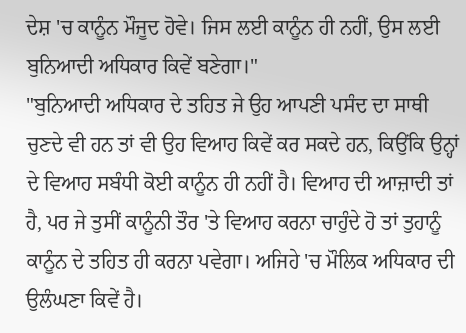ਦੇਸ਼ 'ਚ ਕਾਨੂੰਨ ਮੌਜੂਦ ਹੋਵੇ। ਜਿਸ ਲਈ ਕਾਨੂੰਨ ਹੀ ਨਹੀਂ, ਉਸ ਲਈ ਬੁਨਿਆਦੀ ਅਧਿਕਾਰ ਕਿਵੇਂ ਬਣੇਗਾ।"
"ਬੁਨਿਆਦੀ ਅਧਿਕਾਰ ਦੇ ਤਹਿਤ ਜੇ ਉਹ ਆਪਣੀ ਪਸੰਦ ਦਾ ਸਾਥੀ ਚੁਣਦੇ ਵੀ ਹਨ ਤਾਂ ਵੀ ਉਹ ਵਿਆਹ ਕਿਵੇਂ ਕਰ ਸਕਦੇ ਹਨ, ਕਿਉਂਕਿ ਉਨ੍ਹਾਂ ਦੇ ਵਿਆਹ ਸਬੰਧੀ ਕੋਈ ਕਾਨੂੰਨ ਹੀ ਨਹੀਂ ਹੈ। ਵਿਆਹ ਦੀ ਆਜ਼ਾਦੀ ਤਾਂ ਹੈ, ਪਰ ਜੇ ਤੁਸੀਂ ਕਾਨੂੰਨੀ ਤੌਰ 'ਤੇ ਵਿਆਹ ਕਰਨਾ ਚਾਹੁੰਦੇ ਹੋ ਤਾਂ ਤੁਹਾਨੂੰ ਕਾਨੂੰਨ ਦੇ ਤਹਿਤ ਹੀ ਕਰਨਾ ਪਵੇਗਾ। ਅਜਿਹੇ 'ਚ ਮੌਲਿਕ ਅਧਿਕਾਰ ਦੀ ਉਲੰਘਣਾ ਕਿਵੇਂ ਹੈ।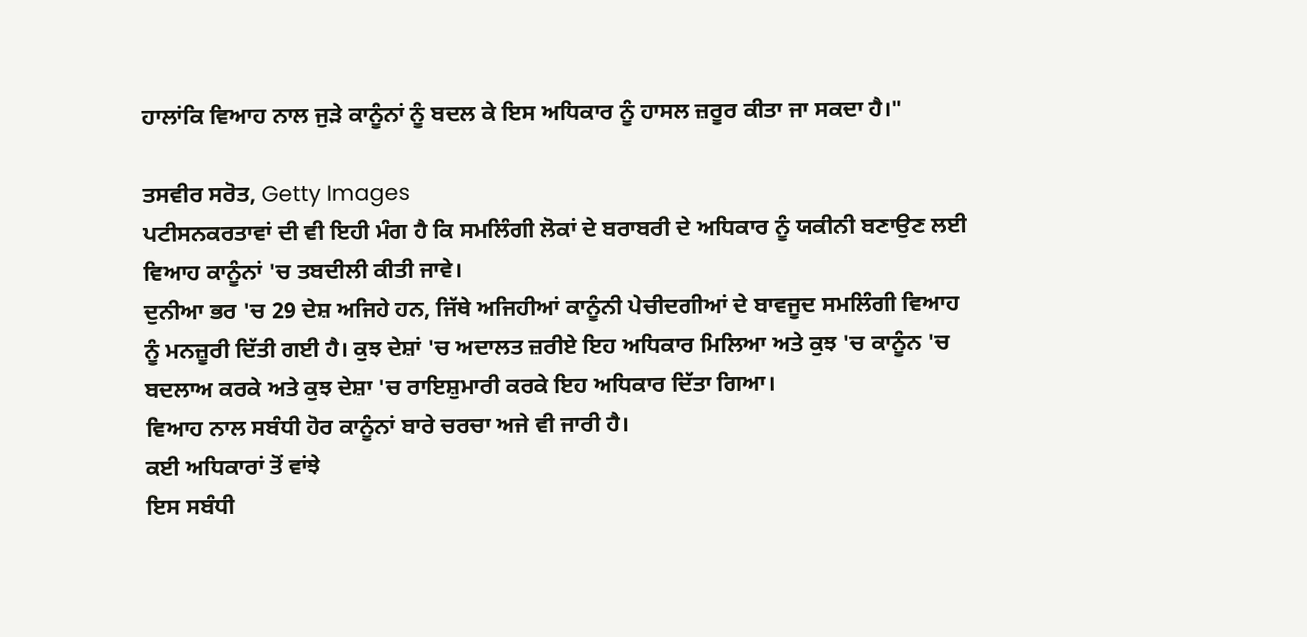ਹਾਲਾਂਕਿ ਵਿਆਹ ਨਾਲ ਜੁੜੇ ਕਾਨੂੰਨਾਂ ਨੂੰ ਬਦਲ ਕੇ ਇਸ ਅਧਿਕਾਰ ਨੂੰ ਹਾਸਲ ਜ਼ਰੂਰ ਕੀਤਾ ਜਾ ਸਕਦਾ ਹੈ।"

ਤਸਵੀਰ ਸਰੋਤ, Getty Images
ਪਟੀਸਨਕਰਤਾਵਾਂ ਦੀ ਵੀ ਇਹੀ ਮੰਗ ਹੈ ਕਿ ਸਮਲਿੰਗੀ ਲੋਕਾਂ ਦੇ ਬਰਾਬਰੀ ਦੇ ਅਧਿਕਾਰ ਨੂੰ ਯਕੀਨੀ ਬਣਾਉਣ ਲਈ ਵਿਆਹ ਕਾਨੂੰਨਾਂ 'ਚ ਤਬਦੀਲੀ ਕੀਤੀ ਜਾਵੇ।
ਦੁਨੀਆ ਭਰ 'ਚ 29 ਦੇਸ਼ ਅਜਿਹੇ ਹਨ, ਜਿੱਥੇ ਅਜਿਹੀਆਂ ਕਾਨੂੰਨੀ ਪੇਚੀਦਗੀਆਂ ਦੇ ਬਾਵਜੂਦ ਸਮਲਿੰਗੀ ਵਿਆਹ ਨੂੰ ਮਨਜ਼ੂਰੀ ਦਿੱਤੀ ਗਈ ਹੈ। ਕੁਝ ਦੇਸ਼ਾਂ 'ਚ ਅਦਾਲਤ ਜ਼ਰੀਏ ਇਹ ਅਧਿਕਾਰ ਮਿਲਿਆ ਅਤੇ ਕੁਝ 'ਚ ਕਾਨੂੰਨ 'ਚ ਬਦਲਾਅ ਕਰਕੇ ਅਤੇ ਕੁਝ ਦੇਸ਼ਾ 'ਚ ਰਾਇਸ਼ੁਮਾਰੀ ਕਰਕੇ ਇਹ ਅਧਿਕਾਰ ਦਿੱਤਾ ਗਿਆ।
ਵਿਆਹ ਨਾਲ ਸਬੰਧੀ ਹੋਰ ਕਾਨੂੰਨਾਂ ਬਾਰੇ ਚਰਚਾ ਅਜੇ ਵੀ ਜਾਰੀ ਹੈ।
ਕਈ ਅਧਿਕਾਰਾਂ ਤੋਂ ਵਾਂਝੇ
ਇਸ ਸਬੰਧੀ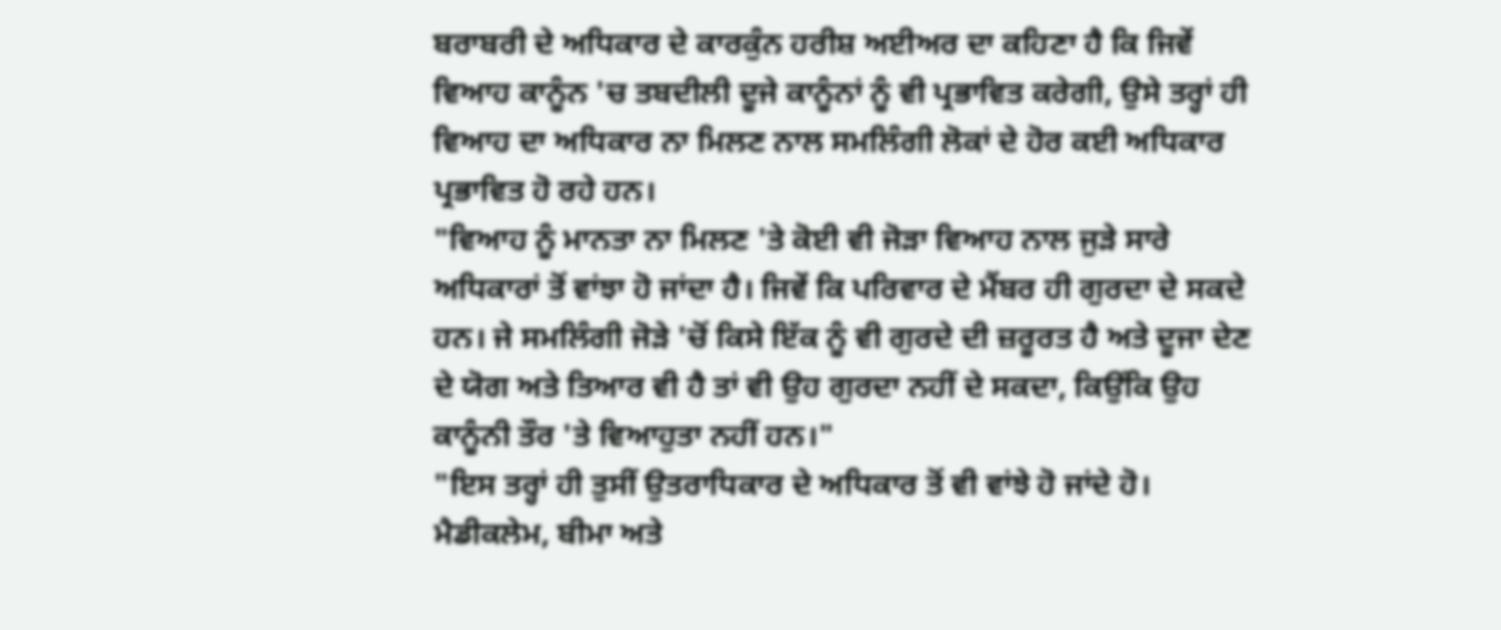ਬਰਾਬਰੀ ਦੇ ਅਧਿਕਾਰ ਦੇ ਕਾਰਕੁੰਨ ਹਰੀਸ਼ ਅਈਅਰ ਦਾ ਕਹਿਣਾ ਹੈ ਕਿ ਜਿਵੇਂ ਵਿਆਹ ਕਾਨੂੰਨ 'ਚ ਤਬਦੀਲੀ ਦੂਜੇ ਕਾਨੂੰਨਾਂ ਨੂੰ ਵੀ ਪ੍ਰਭਾਵਿਤ ਕਰੇਗੀ, ਉਸੇ ਤਰ੍ਹਾਂ ਹੀ ਵਿਆਹ ਦਾ ਅਧਿਕਾਰ ਨਾ ਮਿਲਣ ਨਾਲ ਸਮਲਿੰਗੀ ਲੋਕਾਂ ਦੇ ਹੋਰ ਕਈ ਅਧਿਕਾਰ ਪ੍ਰਭਾਵਿਤ ਹੋ ਰਹੇ ਹਨ।
"ਵਿਆਹ ਨੂੰ ਮਾਨਤਾ ਨਾ ਮਿਲਣ 'ਤੇ ਕੋਈ ਵੀ ਜੋੜਾ ਵਿਆਹ ਨਾਲ ਜੁੜੇ ਸਾਰੇ ਅਧਿਕਾਰਾਂ ਤੋਂ ਵਾਂਝਾ ਹੋ ਜਾਂਦਾ ਹੈ। ਜਿਵੇਂ ਕਿ ਪਰਿਵਾਰ ਦੇ ਮੈਂਬਰ ਹੀ ਗੁਰਦਾ ਦੇ ਸਕਦੇ ਹਨ। ਜੇ ਸਮਲਿੰਗੀ ਜੋੜੇ 'ਚੋਂ ਕਿਸੇ ਇੱਕ ਨੂੰ ਵੀ ਗੁਰਦੇ ਦੀ ਜ਼ਰੂਰਤ ਹੈ ਅਤੇ ਦੂਜਾ ਦੇਣ ਦੇ ਯੋਗ ਅਤੇ ਤਿਆਰ ਵੀ ਹੈ ਤਾਂ ਵੀ ਉਹ ਗੁਰਦਾ ਨਹੀਂ ਦੇ ਸਕਦਾ, ਕਿਉਂਕਿ ਉਹ ਕਾਨੂੰਨੀ ਤੌਰ 'ਤੇ ਵਿਆਹੁਤਾ ਨਹੀਂ ਹਨ।"
"ਇਸ ਤਰ੍ਹਾਂ ਹੀ ਤੁਸੀਂ ਉਤਰਾਧਿਕਾਰ ਦੇ ਅਧਿਕਾਰ ਤੋਂ ਵੀ ਵਾਂਝੇ ਹੋ ਜਾਂਦੇ ਹੋ। ਮੈਡੀਕਲੇਮ, ਬੀਮਾ ਅਤੇ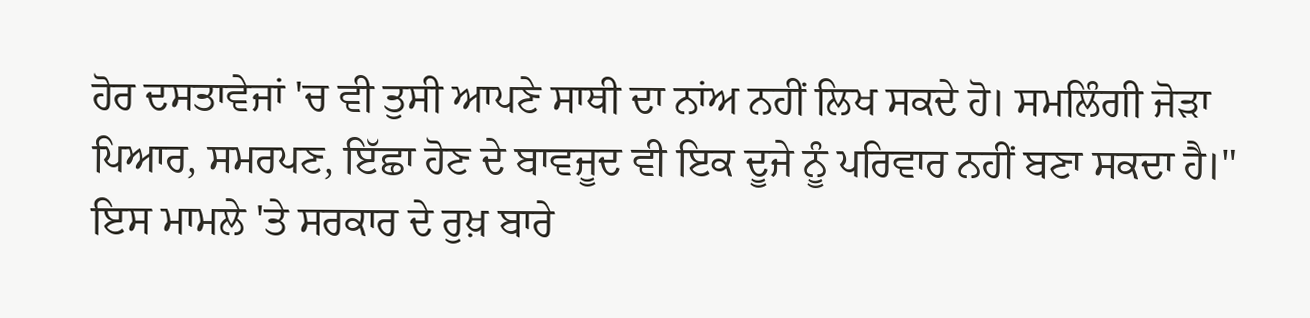ਹੋਰ ਦਸਤਾਵੇਜਾਂ 'ਚ ਵੀ ਤੁਸੀ ਆਪਣੇ ਸਾਥੀ ਦਾ ਨਾਂਅ ਨਹੀਂ ਲਿਖ ਸਕਦੇ ਹੋ। ਸਮਲਿੰਗੀ ਜੋੜਾ ਪਿਆਰ, ਸਮਰਪਣ, ਇੱਛਾ ਹੋਣ ਦੇ ਬਾਵਜੂਦ ਵੀ ਇਕ ਦੂਜੇ ਨੂੰ ਪਰਿਵਾਰ ਨਹੀਂ ਬਣਾ ਸਕਦਾ ਹੈ।"
ਇਸ ਮਾਮਲੇ 'ਤੇ ਸਰਕਾਰ ਦੇ ਰੁਖ਼ ਬਾਰੇ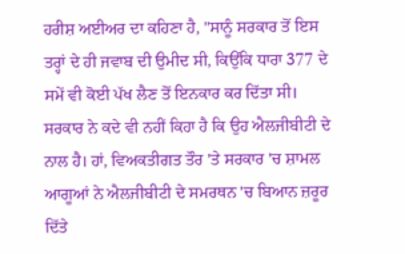ਹਰੀਸ਼ ਅਈਅਰ ਦਾ ਕਹਿਣਾ ਹੈ, "ਸਾਨੂੰ ਸਰਕਾਰ ਤੋਂ ਇਸ ਤਰ੍ਹਾਂ ਦੇ ਹੀ ਜਵਾਬ ਦੀ ਉਮੀਦ ਸੀ, ਕਿਉਂਕਿ ਧਾਰਾ 377 ਦੇ ਸਮੇਂ ਵੀ ਕੋਈ ਪੱਖ ਲੈਣ ਤੋਂ ਇਨਕਾਰ ਕਰ ਦਿੱਤਾ ਸੀ। ਸਰਕਾਰ ਨੇ ਕਦੇ ਵੀ ਨਹੀਂ ਕਿਹਾ ਹੈ ਕਿ ਉਹ ਐਲਜੀਬੀਟੀ ਦੇ ਨਾਲ ਹੈ। ਹਾਂ, ਵਿਅਕਤੀਗਤ ਤੌਰ 'ਤੇ ਸਰਕਾਰ 'ਚ ਸ਼ਾਮਲ ਆਗੂਆਂ ਨੇ ਐਲਜੀਬੀਟੀ ਦੇ ਸਮਰਥਨ 'ਚ ਬਿਆਨ ਜ਼ਰੂਰ ਦਿੱਤੇ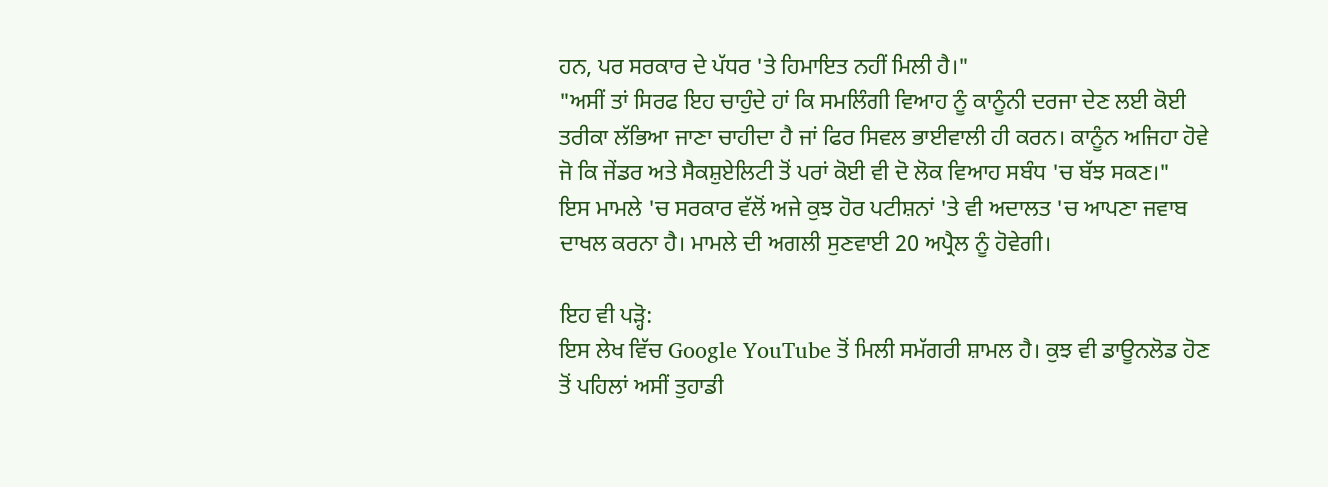ਹਨ, ਪਰ ਸਰਕਾਰ ਦੇ ਪੱਧਰ 'ਤੇ ਹਿਮਾਇਤ ਨਹੀਂ ਮਿਲੀ ਹੈ।"
"ਅਸੀਂ ਤਾਂ ਸਿਰਫ ਇਹ ਚਾਹੁੰਦੇ ਹਾਂ ਕਿ ਸਮਲਿੰਗੀ ਵਿਆਹ ਨੂੰ ਕਾਨੂੰਨੀ ਦਰਜਾ ਦੇਣ ਲਈ ਕੋਈ ਤਰੀਕਾ ਲੱਭਿਆ ਜਾਣਾ ਚਾਹੀਦਾ ਹੈ ਜਾਂ ਫਿਰ ਸਿਵਲ ਭਾਈਵਾਲੀ ਹੀ ਕਰਨ। ਕਾਨੂੰਨ ਅਜਿਹਾ ਹੋਵੇ ਜੋ ਕਿ ਜੇਂਡਰ ਅਤੇ ਸੈਕਸ਼ੁਏਲਿਟੀ ਤੋਂ ਪਰਾਂ ਕੋਈ ਵੀ ਦੋ ਲੋਕ ਵਿਆਹ ਸਬੰਧ 'ਚ ਬੱਝ ਸਕਣ।"
ਇਸ ਮਾਮਲੇ 'ਚ ਸਰਕਾਰ ਵੱਲੋਂ ਅਜੇ ਕੁਝ ਹੋਰ ਪਟੀਸ਼ਨਾਂ 'ਤੇ ਵੀ ਅਦਾਲਤ 'ਚ ਆਪਣਾ ਜਵਾਬ ਦਾਖਲ ਕਰਨਾ ਹੈ। ਮਾਮਲੇ ਦੀ ਅਗਲੀ ਸੁਣਵਾਈ 20 ਅਪ੍ਰੈਲ ਨੂੰ ਹੋਵੇਗੀ।

ਇਹ ਵੀ ਪੜ੍ਹੋ:
ਇਸ ਲੇਖ ਵਿੱਚ Google YouTube ਤੋਂ ਮਿਲੀ ਸਮੱਗਰੀ ਸ਼ਾਮਲ ਹੈ। ਕੁਝ ਵੀ ਡਾਊਨਲੋਡ ਹੋਣ ਤੋਂ ਪਹਿਲਾਂ ਅਸੀਂ ਤੁਹਾਡੀ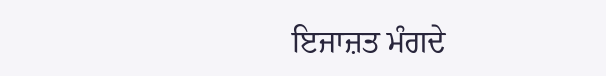ਇਜਾਜ਼ਤ ਮੰਗਦੇ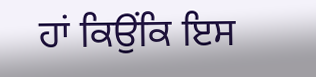ਹਾਂ ਕਿਉਂਕਿ ਇਸ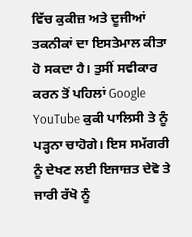ਵਿੱਚ ਕੁਕੀਜ਼ ਅਤੇ ਦੂਜੀਆਂ ਤਕਨੀਕਾਂ ਦਾ ਇਸਤੇਮਾਲ ਕੀਤਾ ਹੋ ਸਕਦਾ ਹੈ। ਤੁਸੀਂ ਸਵੀਕਾਰ ਕਰਨ ਤੋਂ ਪਹਿਲਾਂ Google YouTube ਕੁਕੀ ਪਾਲਿਸੀ ਤੇ ਨੂੰ ਪੜ੍ਹਨਾ ਚਾਹੋਗੇ। ਇਸ ਸਮੱਗਰੀ ਨੂੰ ਦੇਖਣ ਲਈ ਇਜਾਜ਼ਤ ਦੇਵੋ ਤੇ ਜਾਰੀ ਰੱਖੋ ਨੂੰ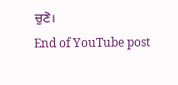ਚੁਣੋ।
End of YouTube post